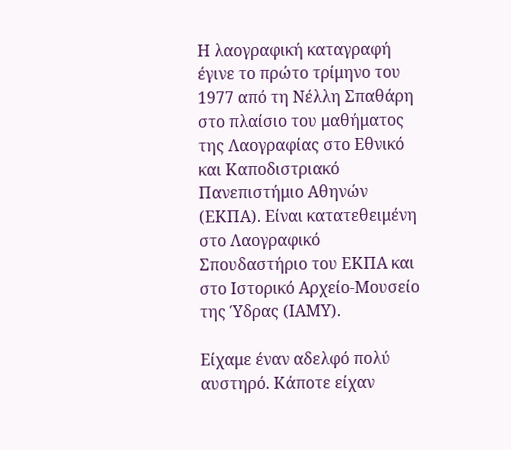Η λαογραφική καταγραφή έγινε το πρώτο τρίμηνο του 1977 από τη Νέλλη Σπαθάρη στο πλαίσιο του μαθήματος της Λαογραφίας στο Εθνικό και Καποδιστριακό Πανεπιστήμιο Αθηνών (ΕΚΠΑ). Είναι κατατεθειμένη στο Λαογραφικό Σπουδαστήριο του ΕΚΠΑ και στο Ιστορικό Αρχείο-Μουσείο της Ύδρας (ΙΑΜΥ).

Είχαμε έναν αδελφό πολύ αυστηρό. Κάποτε είχαν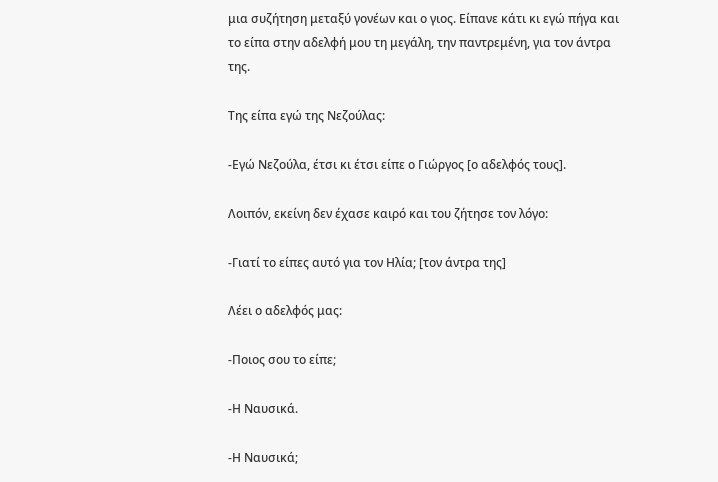μια συζήτηση μεταξύ γονέων και ο γιος. Είπανε κάτι κι εγώ πήγα και το είπα στην αδελφή μου τη μεγάλη, την παντρεμένη, για τον άντρα της.

Της είπα εγώ της Νεζούλας:

-Εγώ Νεζούλα, έτσι κι έτσι είπε ο Γιώργος [ο αδελφός τους].

Λοιπόν, εκείνη δεν έχασε καιρό και του ζήτησε τον λόγο:

-Γιατί το είπες αυτό για τον Ηλία; [τον άντρα της]

Λέει ο αδελφός μας:

-Ποιος σου το είπε;

-Η Ναυσικά.

-Η Ναυσικά;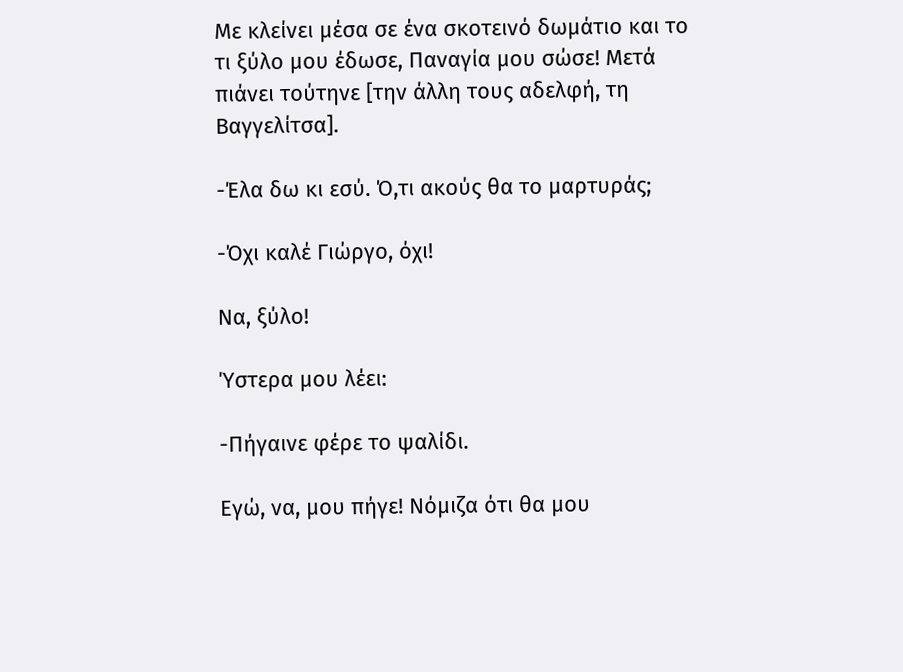Με κλείνει μέσα σε ένα σκοτεινό δωμάτιο και το τι ξύλο μου έδωσε, Παναγία μου σώσε! Μετά πιάνει τούτηνε [την άλλη τους αδελφή, τη Βαγγελίτσα].

-Έλα δω κι εσύ. Ό,τι ακούς θα το μαρτυράς;

-Όχι καλέ Γιώργο, όχι!

Να, ξύλο!

Ύστερα μου λέει:

-Πήγαινε φέρε το ψαλίδι.

Εγώ, να, μου πήγε! Νόμιζα ότι θα μου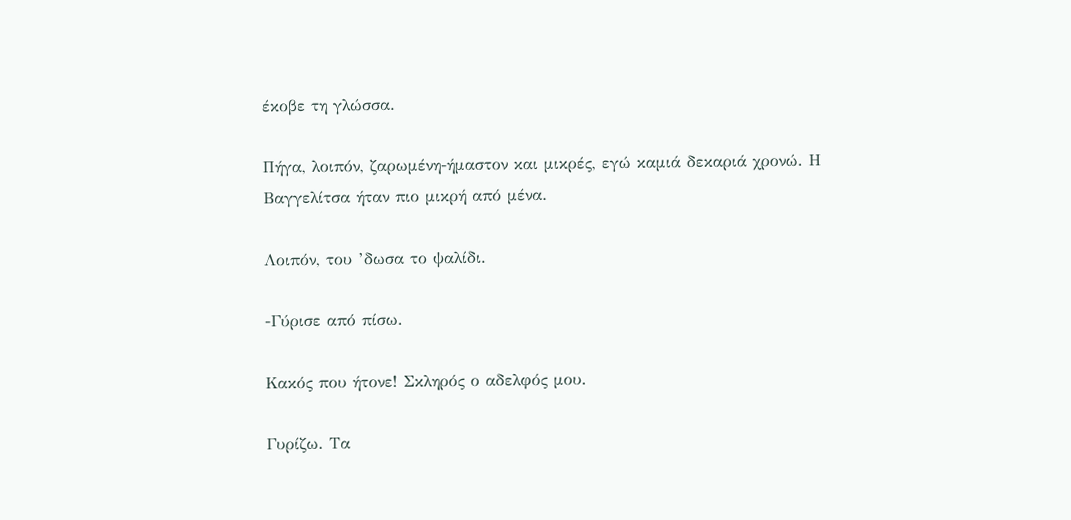έκοβε τη γλώσσα.

Πήγα, λοιπόν, ζαρωμένη-ήμαστον και μικρές, εγώ καμιά δεκαριά χρονώ. Η Βαγγελίτσα ήταν πιο μικρή από μένα.

Λοιπόν, του ’δωσα το ψαλίδι.

-Γύρισε από πίσω.

Κακός που ήτονε! Σκληρός ο αδελφός μου.

Γυρίζω. Τα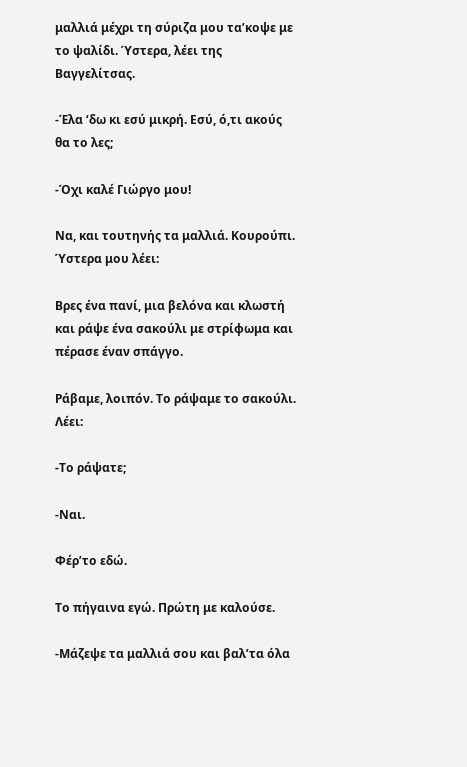μαλλιά μέχρι τη σύριζα μου τα’κοψε με το ψαλίδι. Ύστερα, λέει της Βαγγελίτσας.

-Έλα ‘δω κι εσύ μικρή. Εσύ, ό,τι ακούς θα το λες;

-Όχι καλέ Γιώργο μου!

Να, και τουτηνής τα μαλλιά. Κουρούπι. Ύστερα μου λέει:

Βρες ένα πανί, μια βελόνα και κλωστή και ράψε ένα σακούλι με στρίφωμα και πέρασε έναν σπάγγο.

Ράβαμε, λοιπόν. Το ράψαμε το σακούλι. Λέει:

-Το ράψατε;

-Ναι.

Φέρ’το εδώ.

Το πήγαινα εγώ. Πρώτη με καλούσε.

-Μάζεψε τα μαλλιά σου και βαλ’τα όλα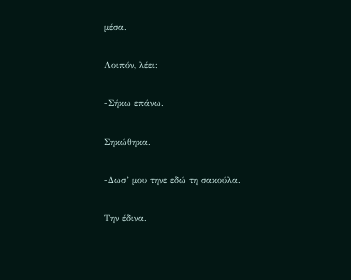μέσα.

Λοιπόν, λέει:

-Σήκω επάνω.

Σηκώθηκα.

-Δωσ’ μου τηνε εδώ τη σακούλα.

Την έδινα.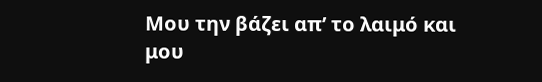Μου την βάζει απ’ το λαιμό και μου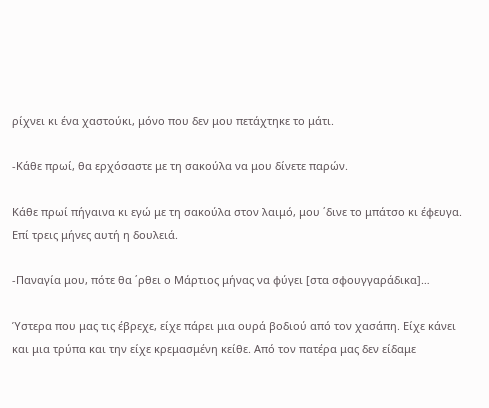ρίχνει κι ένα χαστούκι, μόνο που δεν μου πετάχτηκε το μάτι.

-Κάθε πρωί, θα ερχόσαστε με τη σακούλα να μου δίνετε παρών.

Κάθε πρωί πήγαινα κι εγώ με τη σακούλα στον λαιμό, μου ΄δινε το μπάτσο κι έφευγα. Επί τρεις μήνες αυτή η δουλειά.

-Παναγία μου, πότε θα ΄ρθει ο Μάρτιος μήνας να φύγει [στα σφουγγαράδικα]…

Ύστερα που μας τις έβρεχε, είχε πάρει μια ουρά βοδιού από τον χασάπη. Είχε κάνει και μια τρύπα και την είχε κρεμασμένη κείθε. Από τον πατέρα μας δεν είδαμε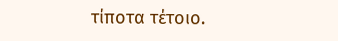τίποτα τέτοιο.